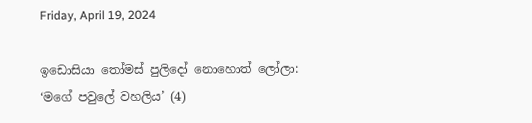Friday, April 19, 2024

ඉඩොසියා තෝමස් පුලිදෝ නොහොත් ලෝලා: ‘මගේ පවුලේ වහලිය’ (4)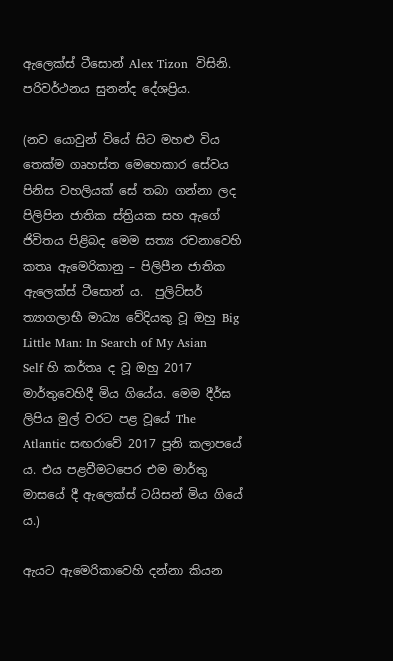ඇලෙක්ස් ටීසොන් Alex Tizon  විසිනි. පරිවර්ථනය සුනන්ද දේශප්‍රිය.

(නව යොවුන් වියේ සිට මහළු විය තෙක්ම ගෘහස්ත මෙහෙකාර සේවය පිනිස වහලියක් සේ තබා ගන්නා ලද පිලිපින ජාතික ස්ත්‍රියක සහ ඇගේ ජිවිතය පිළිබද මෙම සත්‍ය රචනාවෙහි කතෘ ඇමෙරිකානු – පිලිපීන ජාතික ඇලෙක්ස් ටීසොන් ය‍.  පුලිට්සර් ත්‍යාගලාභී මාධ්‍ය වේදියකු වූ ඔහු Big Little Man: In Search of My Asian Self හි කර්තෘ ද වූ ඔහු 2017 මාර්තුවෙහිදී මිය ගියේය. මෙම දීර්ඝ ලිපිය මුල් වරට පළ වූයේ The Atlantic සඟරාවේ 2017 පූනි කලාපයේ ය. එය පළවීමටපෙර එම මාර්තු මාසයේ දී ඇලෙක්ස් ටයිසන් මිය ගියේ ය.)

ඇයට ඇමෙරිකාවෙහි දන්නා කියන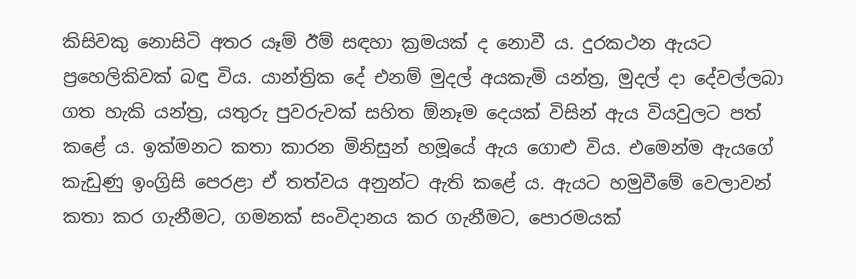කිසිවකු නොසිටි අතර යෑම් ඊම් සඳහා ක්‍රමයක් ද නොවී ය‍. දුරකථන ඇයට ප්‍රහෙලිකිවක් බඳු විය. යාන්ත්‍රික දේ එනම් මුදල් අයකැමි යන්ත්‍ර, මුදල් දා දේවල්ලබා ගත හැකි යන්ත්‍ර, යතුරු පුවරුවක් සහිත ඕනෑම දෙයක් විසින් ඇය වියවුලට පත් කළේ ය. ඉක්මනට කතා කාරන මිනිසුන් හමූයේ ඇය ගොළු විය. එමෙන්ම ඇයගේ කැඩුණු ඉංග්‍රිසි පෙරළා ඒ තත්වය අනුන්ට ඇති කළේ ය. ඇයට හමුවීමේ වෙලාවන් කතා කර ගැනීමට, ගමනක් සංවිදානය කර ගැනීමට, පොරමයක්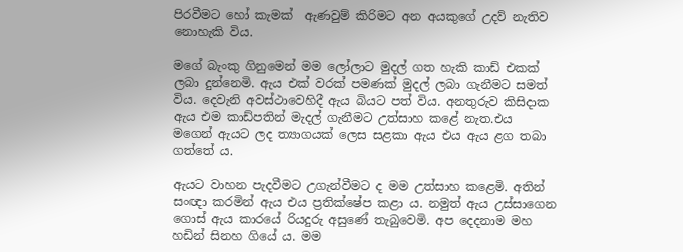පිරවීමට හෝ කැමක්  ඇණවුම් කිරිමට අන අයකුගේ උදව් නැතිව නොහැකි විය‍.

මගේ බැංකු ගිනුමෙන් මම ලෝලාට මුදල් ගත හැකි කාඩ් එකක් ලබා දුන්නෙමි. ඇය එක් වරක් පමණක් මුදල් ලබා ගැනීමට සමත් විය‍. දෙවැනි අවස්ථාවෙහිදී ඇය බියට පත් විය. අනතුරුව කිසිදාක ඇය එම කාඩ්පතින් මැදල් ගැනීමට උත්සාහ කළේ නැත.එය මගෙන් ඇයට ලද ත්‍යාගයක් ලෙස සළකා ඇය එය ඇය ළග තබා ගත්තේ ය.

ඇයට වාහන පැදවීමට උගැන්වීමට ද මම උත්සාහ කළෙමි. අතින් සංඥා කරමින් ඇය එය ප්‍රතික්ෂේප කළා ය. නමුත් ඇය උස්සාගෙන ගොස් ඇය කාරයේ රියදුරු අසුණේ තැබුවෙමි. අප දෙදනාම මහ හඩින් සිනහ ගියේ ය. මම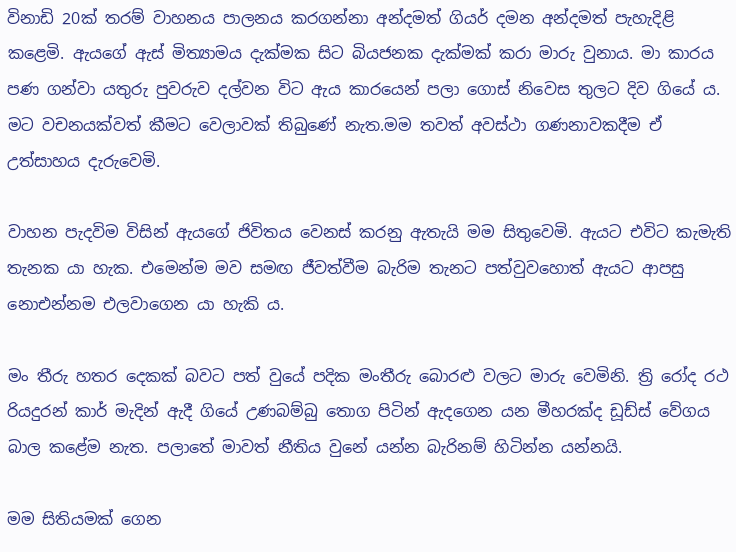විනාඩි 20ක් තරම් වාහනය පාලනය කරගන්නා අන්දමත් ගියර් දමන අන්දමත් පැහැදිළි කළෙමි. ඇයගේ ඇස් මිත්‍යාමය දැක්මක සිට බියජනක දැක්මක් කරා මාරු වුනාය. මා කාරය පණ ගන්වා යතුරු පුවරුව දල්වන විට ඇය කාරයෙන් පලා ගොස් නිවෙස තුලට දිව ගියේ ය. මට වචනයක්වත් කීමට වෙලාවක් තිබුණේ නැත.මම තවත් අවස්ථා ගණනාවකදීම ඒ උත්සාහය දැරුවෙමි.

වාහන පැදවිම විසින් ඇයගේ ජිවිතය වෙනස් කරනු ඇතැයි මම සිතුවෙමි. ඇයට එවිට කැමැති තැනක යා හැක. එමෙන්ම මව සමඟ ජීවත්වීම බැරිම තැනට පත්වුවහොත් ඇයට ආපසු නොඑන්නම එලවාගෙන යා හැකි ය.

මං තීරු හතර දෙකක් බවට පත් වුයේ පදික මංතීරු බොරළු වලට මාරු වෙමිනි. ත්‍රි රෝද රථ රියදුරන් කාර් මැදින් ඇදී ගියේ උණබම්බු තොග පිටින් ඇදගෙන යන මීහරක්ද ඩූඩ්ස් වේගය බාල කළේම නැත. පලාතේ මාවත් නීතිය වුනේ යන්න බැරිනම් හිටින්න යන්නයි.

මම සිතියමක් ගෙන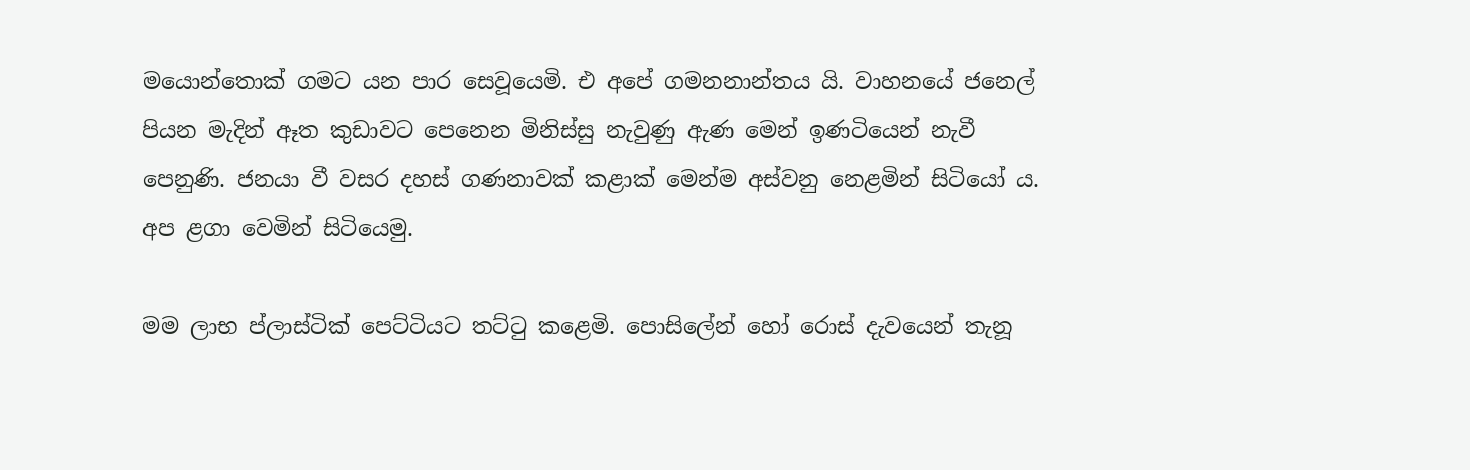මයොන්තොක් ගමට යන පාර සෙවූයෙමි. එ අපේ ගමනනාන්තය යි. වාහනයේ ජනෙල් පියන මැදින් ඈත කුඩාවට පෙනෙන මිනිස්සු නැවුණු ඇණ මෙන් ඉණටියෙන් නැවී පෙනුණි. ජනයා වී වසර දහස් ගණනාවක් කළාක් මෙන්ම අස්වනු නෙළමින් සිටියෝ ය. අප ළගා වෙමින් සිටියෙමු.

මම ලාභ ප්ලාස්ටික් පෙට්ටියට තට්ටු කළෙමි. පොසිලේන් හෝ රොස් දැවයෙන් තැනූ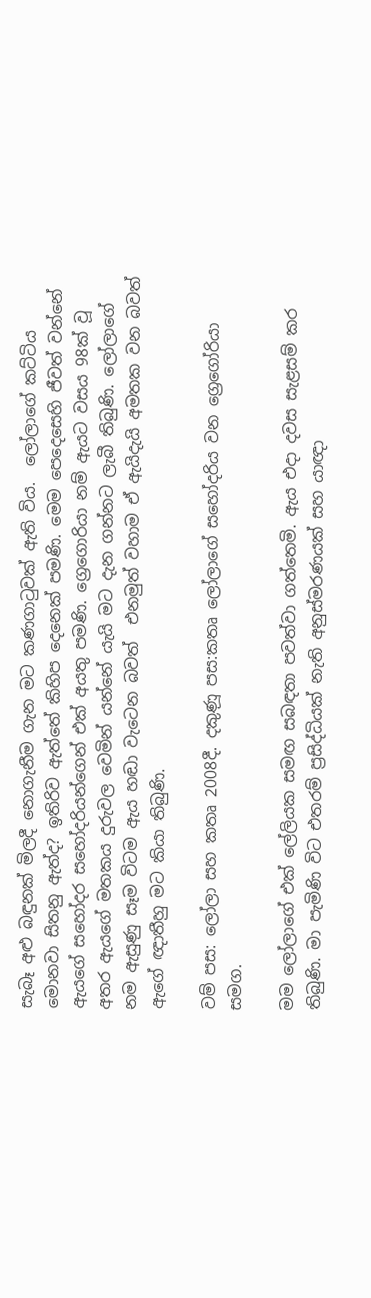සැබෑ අළු බඳුනක් මිලදී නොගැනීම ගැන මට කණගාටුවක් ඇති විය.  ලෝලාගේ කට්ටිය මොනවා සිතනු ඇත්ද‍? ඉතිරිව ඇත්තේ කිහිප දෙනෙක් පමණි. මෙම පෙදෙසෙහි ජීවත් වන්නේ ඇයගේ සහෝදර සහෝදරියන්ගෙන් එක් අයතු පමණි. ග්‍රෙගොරියා නම් ඇයට වසය 98ක් වූ අතර ඇයගේ මතකය දුරුවල වෙමින් යන්නේ යැයි මට දැන ගන්නට ලැබී තිබුණි. ලෝලාගේ නම ඇසුණු සෑම විටම ඇය හඬා වැටෙන බවත්  එනමුත් වහාම ඒ ඇයිදැයි අමතක වන බවත් ඇගේ ඥාතීහු මට කියා තිබුණි.

වම් පස: ලෝලා සහ කතෘ 2008දී. දකුණූ පස:කතෘ ලෝලාගේ සහෝදරිය වන ග්‍රෙගෝරියා සමග.

මම ලෝලාගේ එක් ලේලියක සමඟ සබඳතා පවත්වා ගත්තෙමි. ඇය එදා දවස සැළසම් කර තිබුණි. මා පැමිණි විට එතරම් ප්‍රසිද්ධියක් නැති අනුස්මරණයක් සහ යාඥා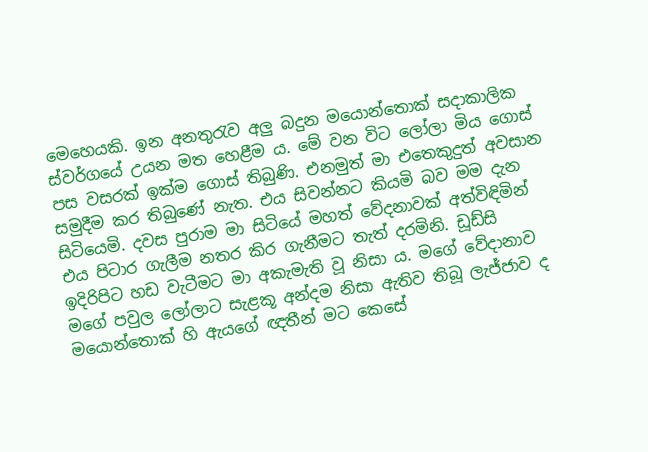මෙහෙයකි. ඉන අනතුරැව අලු බදුන මයොන්තොක් සදාකාලික ස්වර්ගයේ උයන මත හෙළීම ය. මේ වන විට ලෝලා මිය ගොස් පස වසරක් ඉක්ම ගොස් තිබුණි. එනමුත් මා එතෙකුදුත් අවසාන සමුදීම කර තිබුණේ නැත. එය සිවන්නට කියමි බව මම දැන සිටියෙමි. දවස පුරාම මා සිටියේ මහත් වේදනාවක් අත්විඳිමින් එය පිටාර ගැලීම නතර කිර ගැනීමට තැත් දරමිනි. ඩූඩ්සි ඉදිරිපිට හඩ වැටීමට මා අකැමැති වූ නිසා ය. මගේ වේදානාව මගේ පවුල ලෝලාට සැළකූ අන්දම නිසා ඇතිව තිබූ ලැජ්ජාව ද මයොන්තොක් හි ඇයගේ ඥතීන් මට කෙසේ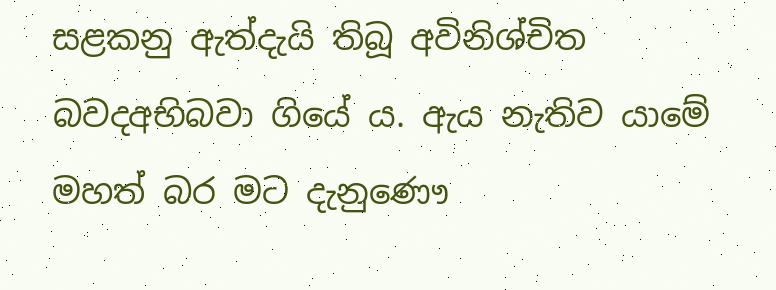සළකනු ඇත්දැයි තිබූ අවිනිශ්චිත බවදඅභිබවා ගියේ ය. ඇය නැතිව යාමේ මහත් බර මට දැනුණෞ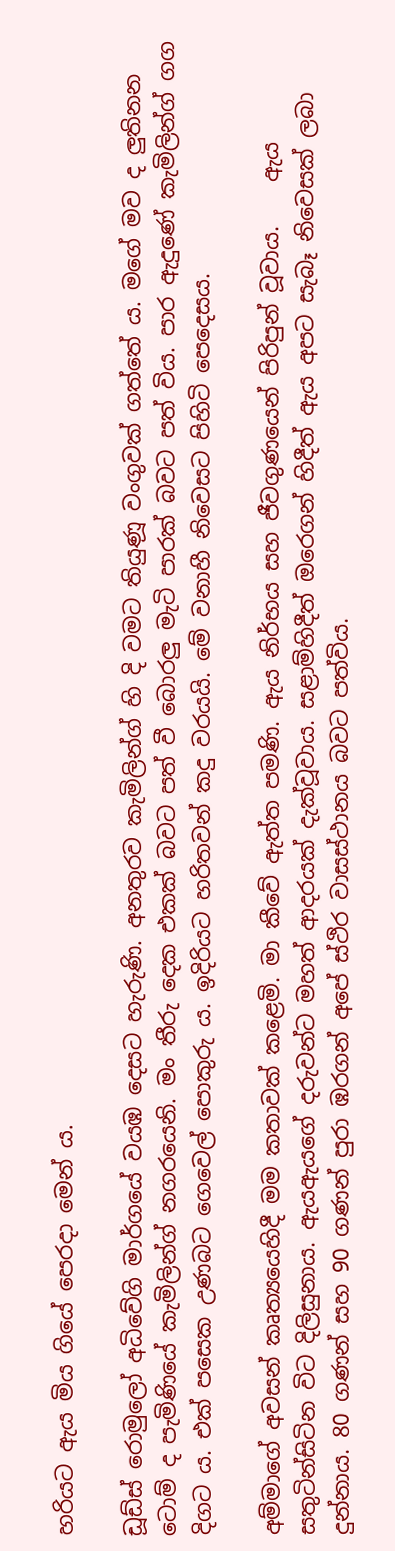හරියට ඇය මිය ගියේ පෙරදා මෙන් ය.

ඩූඩ්ස් රොමුලෝ අධිවේගි මාර්ගයේ වයඹ දෙසට හැරුණි. අනතුරව කැමිලින්ග් හි දි වමට තියුණූ වංගුවක් ගත්තේ ය. මගේ මව ද ලුතිනන ටොම් ද පැමිණියේ කැමිලින්ග් නගරයෙනි. මං තීරු දෙක එකක් බවට පත් වී බොරලු මැටි පාරක් බවට පත් විය. පාර ඇදුණේ කැමිලින්ග් ගග දිගට ය. එක් පසෙක උණබට ගෙවෙල් පොකුරු ය. ඉදිරියට හරිතවන් කදු වරයයි. මේ වනාහී නිවෙසට පිහිටි පෙදෙසය.

අම්මාගේ අවසන් කෘත්‍යයෙහිදී මම කතාවක් කළෙමි. මා කීවේ ඇත්ත පමණි. ඇය නිර්භය සහ ජීවගුණයෙන් පිරිපුන් වූවාය.    ඇය  සතුටින්සිටින විට දිලිසුනාය. ඇයඇයගේ දරුවන්ට මහත් ආදරයක් දැක්වූවාය. සළාම්හිදීත් ඔරෙගන් හිදීත් ඇය අපට සැබෑ නිවෙසක් ලබා දුන්නාය. 80 ගණන් සහ 90 ගණන් පුරා ඹරගන් අපේ ස්ථිර වාසස්ථානය බවට පත්විය.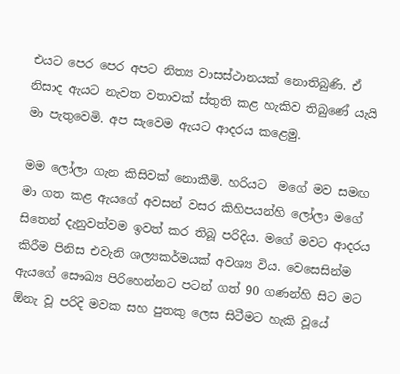එයට පෙර පෙර අපට නිත්‍ය වාසස්ථානයක් නොතිබුණි. ඒ නිසාද ඇයට නැවත වතාවක් ස්තුති කළ හැකිව තිබුණේ යැයි මා පැතුවෙමි. අප සැවෙම ඇයට ආදරය කළෙමු.

මම ලෝලා ගැන කිසිවක් නොකීමි. හරියට  මගේ මව සමඟ මා ගත කළ ඇයගේ අවසන් වසර කිහිපයන්හි ලෝලා මගේ සිතෙන් දැනුවත්වම ඉවත් කර තිබූ පරිදිය. මගේ මවට ආදරය කිරීම පිනිස එවැනි ශල්‍යකර්මයක් අවශ්‍ය විය. වෙසෙසින්ම ඇයගේ සෞඛ්‍ය පිරිහෙන්නට පටන් ගත් 90 ගණන්හි සිට මට ඕනැ වූ පරිදි මවක සහ පුතකු ලෙස සිටීමට හැකි වූයේ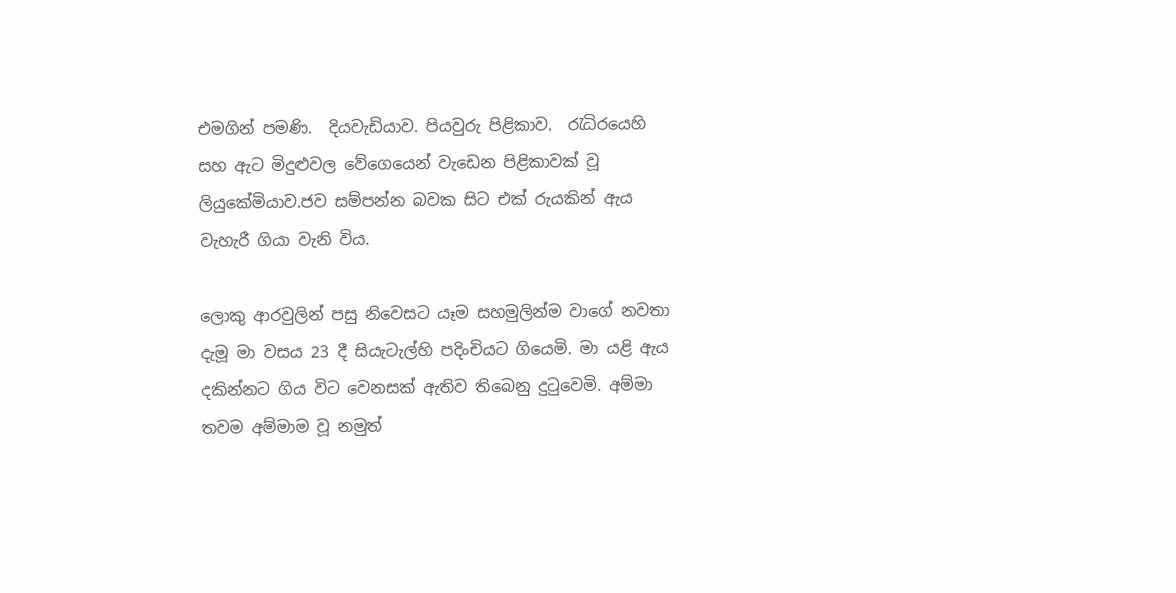එමගින් පමණි.  දියවැඩියාව. පියවුරු පිළිකාව.  රැධිරයෙහි සහ ඇට මිදුළුවල වේගෙයෙන් වැඩෙන පිළිකාවක් වූ ලියුකේමියාව.ජව සම්පන්න බවක සිට එක් රුයකින් ඇය වැහැරී ගියා වැනි විය.

ලොකු ආරවුලින් පසු නිවෙසට යෑම සහමුලින්ම වාගේ නවතා දැමූ මා වසය 23 දී සියැටැල්හි පදිංචියට ගියෙමි. මා යළි ඇය දකින්නට ගිය විට වෙනසක් ඇතිව තිබෙනු දුටුවෙමි. අම්මා තවම අම්මාම වූ නමුත්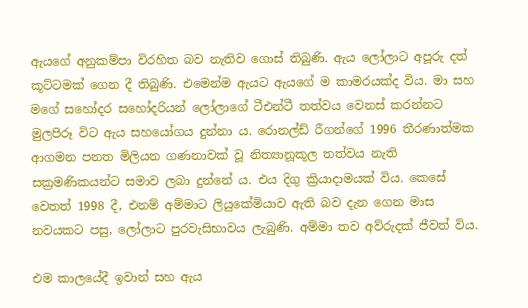ඇයගේ අනුකම්පා විරහිත බව නැතිව ගොස් තිබුණි. ඇය ලෝලාට අපූරු දත් කූට්ටමක් ගෙන දී තිබුණි. එමෙන්ම ඇයට ඇයගේ ම කාමරයක්ද විය. මා සහ මගේ සහෝදර සහෝදරියන් ලෝලාගේ ටීඑන්ටී තත්වය වෙනස් කරන්නට මුලපිරූ විට ඇය සහයෝගය දුන්නා ය. රොනල්ඩ් රීගන්ගේ 1996 තීරණාත්මක ආගමන පනත මිලියන ගණනාවක් වූ නිත්‍යානූකූල තත්වය නැති සක්‍රමණිකයන්ට සමාව ලබා දුන්නේ ය. එය දිගු ක්‍රියාදාමයක් විය. කෙසේ වෙතත් 1998 දී, එනම් අම්මාට ලියුකේමියාව ඇති බව දැන ගෙන මාස නවයකට පසු, ලෝලාට පුරවැසිභාවය ලැබුණි. අම්මා තව අව්රුදක් ජීවත් විය.

එම කාලයේදී ඉවාන් සහ ඇය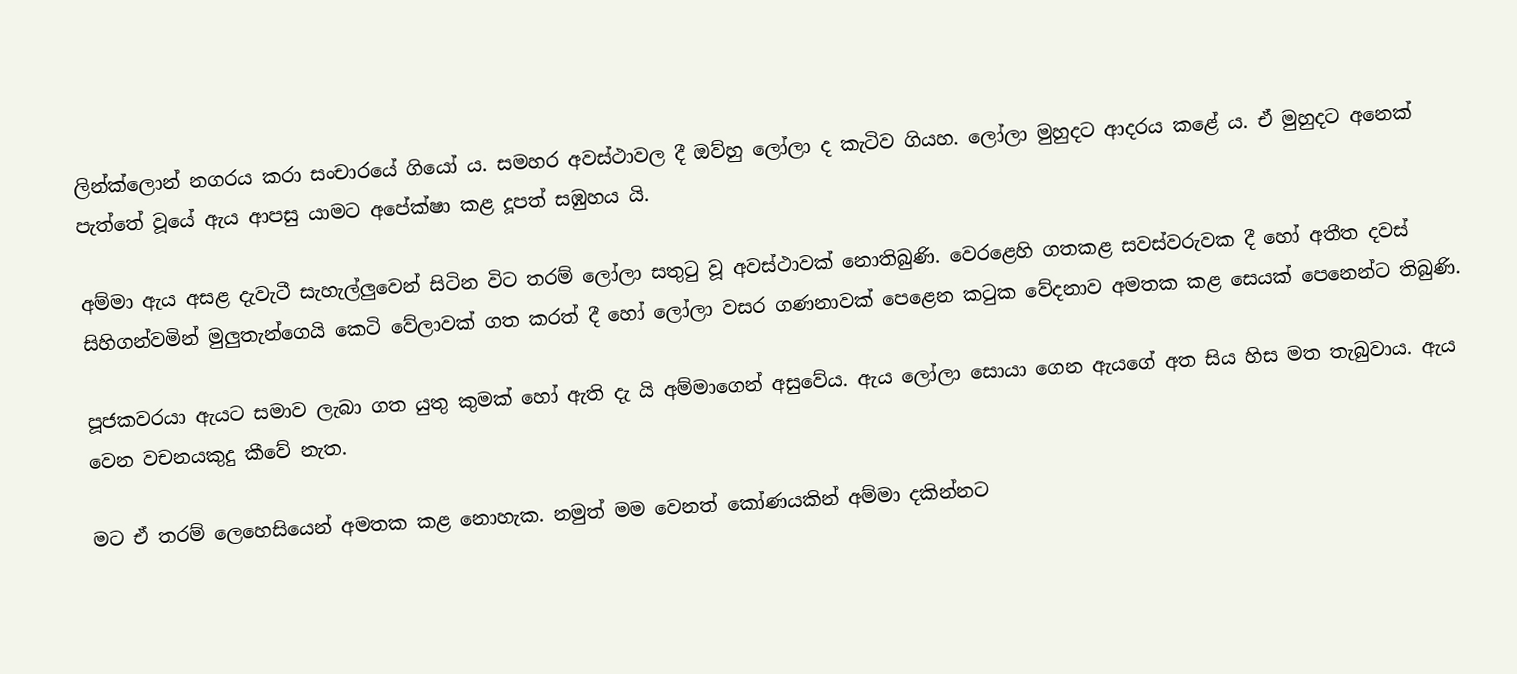ලින්ක්ලොන් නගරය කරා සංචාරයේ ගියෝ ය. සමහර අවස්ථාවල දී ඔව්හු ලෝලා ද කැටිව ගියහ. ලෝලා මුහුදට ආදරය කළේ ය. ඒ මුහුදට අනෙක් පැත්තේ වූයේ ඇය ආපසු යාමට අපේක්ෂා කළ දූපත් සඹුහය යි.

අම්මා ඇය අසළ දැවැටී සැහැල්ලුවෙන් සිටින විට තරම් ලෝලා සතුටු වූ අවස්ථාවක් නොතිබුණි. වෙරළෙහි ගතකළ සවස්වරුවක දී හෝ අතීත දවස් සිහිගන්වමින් මුලුතැන්ගෙයි කෙටි වේලාවක් ගත කරත් දී හෝ ලෝලා වසර ගණනාවක් පෙළෙන කටුක වේදනාව අමතක කළ සෙයක් පෙනෙන්ට තිබුණි.

පූජකවරයා ඇයට සමාව ලැබා ගත යුතු කුමක් හෝ ඇති දැ යි අම්මාගෙන් අසුවේය. ඇය ලෝලා සොයා ගෙන ඇයගේ අත සිය හිස මත තැබුවාය. ඇය වෙන වචනයකුදු කීවේ නැත.

මට ඒ තරම් ලෙහෙසියෙන් අමතක කළ නොහැක. නමුත් මම වෙනත් කෝණයකින් අම්මා දකින්නට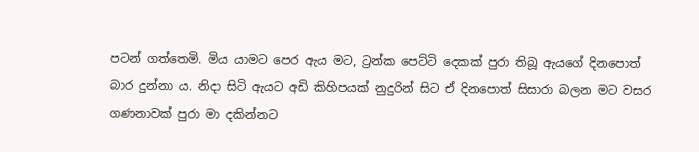පටන් ගත්තෙමි. මිය යාමට පෙර ඇය මට, ට්‍රන්ක පෙට්ටි දෙකක් පුරා තිබූ ඇයගේ දිනපොත් බාර දුන්නා ය. නිදා සිටි ඇයට අඩි කිහිපයක් නුදුරින් සිට ඒ දිනපොත් සිසාරා බලන මට වසර ගණනාවක් පුරා මා දකින්නට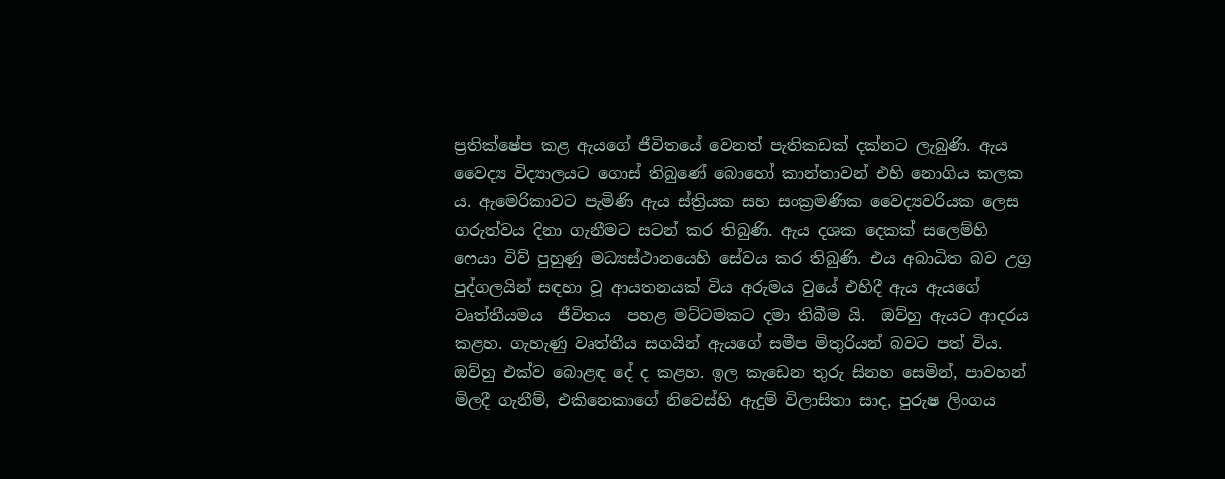ප්‍රතික්ෂේප කළ ඇයගේ ජීවිතයේ වෙනත් පැතිකඩක් දක්නට ලැබුණි. ඇය වෛද්‍ය විද්‍යාලයට ගොස් තිබුණේ බොහෝ කාන්තාවන් එහි නොගිය කලක ය. ඇමෙරිකාවට පැමිණි ඇය ස්ත්‍රියක සහ සංක්‍රමණික වෛද්‍යවරියක ලෙස ගරුත්වය දිනා ගැනීමට සටන් කර තිබුණි. ඇය දශක දෙකක් සලෙම්හි ෆෙයා විව් පුහුණු මධ්‍යස්ථානයෙහි සේවය කර තිබුණි. එය අබාධිත බව උග්‍ර පුද්ගලයින් සඳහා වූ ආයතනයක් විය අරුමය වුයේ එහිදී ඇය ඇයගේ වෘත්තීයමය  ජීවිතය  පහළ මට්ටමකට දමා තිබීම යි.  ඔව්හු ඇයට ආදරය කළහ. ගැහැණු වෘත්තීය සගයින් ඇයගේ සමීප මිතුරියන් බවට පත් විය. ඔව්හු එක්ව බොළඳ දේ ද කළහ. ඉල කැඩෙන තුරු සිනහ සෙමින්, පාවහන් මිලදී ගැනීම්, එකිනෙකාගේ නිවෙස්හි ඇදුම් විලාසිතා සාද, පුරුෂ ලිංගය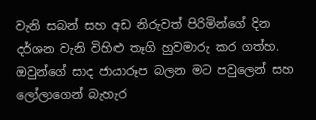වැනි සබන් සහ අඩ නිරුවත් පිරිමින්ගේ දින දර්ශන වැනි විහිළු තෑගි හුවමාරු කර ගත්හ. ඔවුන්ගේ සාද ජායාරූප බලන මට පවුලෙන් සහ ලෝලාගෙන් බැහැර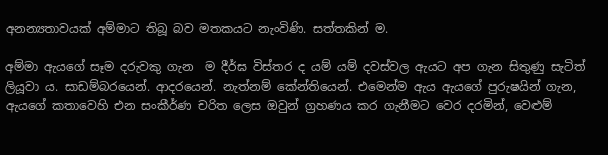අනන්‍යතාවයක් අම්මාට තිබූ බව මතකයට නැංවිණි. සත්තකින් ම.

අම්මා ඇයගේ සෑම දරුවකු ගැන  ම දීර්ඝ විස්තර ද යම් යම් දවස්වල ඇයට අප ගැන සිතුණු සැටිත්  ලියූවා ය. සාඩම්බරයෙන්. ආදරයෙන්. නැත්නම් කේන්තියෙන්. එමෙන්ම ඇය ඇයගේ පුරුෂයින් ගැන, ඇයගේ කතාවෙහි එන සංකීර්ණ චරිත ලෙස ඔවුන් ග්‍රහණය කර ගැනීමට වෙර දරමින්, වෙළුම්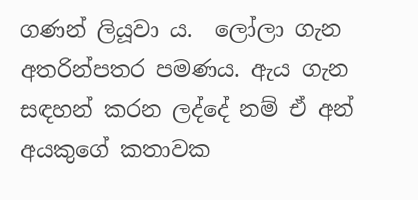ගණන් ලියූවා ය.  ලෝලා ගැන අතරින්පතර පමණය. ඇය ගැන සඳහන් කරන ලද්දේ නම් ඒ අන් අයකුගේ කතාවක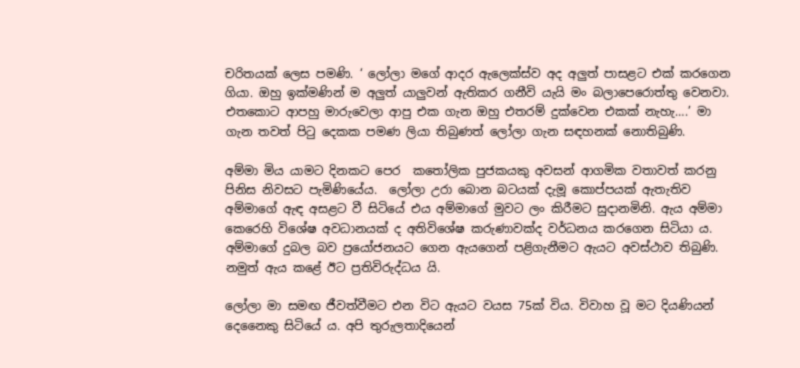චරිතයක් ලෙස පමණි. ‘ ලෝලා මගේ ආදර ඇලෙක්ස්ව අද අලුත් පාසළට එක් කරගෙන ගියා. ඔහු ඉක්මණින් ම අලුත් යාලුවන් ඇතිකර ගනීවි යැයි මං බලාපෙරොත්තු වෙනවා. එතකොට ආපහු මාරුවෙලා ආපු එක ගැන ඔහු එතරම් දුක්වෙන එකක් නැහැ….’ මා ගැන තවත් පිටු දෙකක පමණ ලියා තිබුණත් ලෝලා ගැන සඳහනක් නොතිබුණි.

අම්මා මිය යාමට දිනකට පෙර  කතෝලික පුජකයකු අවසන් ආගමික වතාවත් කරනු පිනිස නිවසට පැමිණියේය.  ලෝලා උරා බොන බටයක් දැමූ කොප්පයක් ඇතැතිව අම්මාගේ ඇඳ අසළට වී සිටියේ එය අම්මාගේ මුවට ලං කිරීමට සුදානමිනි. ඇය අම්මා කෙරෙහි විශේෂ අවධානයක් ද අතිවිශේෂ කරුණාවක්ද වර්ධනය කරගෙන සිටියා ය. අම්මාගේ දුබල බව ප්‍රයෝජනයට ගෙන ඇයගෙන් පළිගැනීමට ඇයට අවස්ථාව තිබුණි. නමුත් ඇය කළේ ඊට ප්‍රතිවිරුද්ධය යි.

ලෝලා මා සමඟ ජීවත්වීමට එන විට ඇයට වයස 75ක් විය. විවාහ වූ මට දියණියන් දෙනෛකු සිටියේ ය. අපි තුරුලතාදියෙන්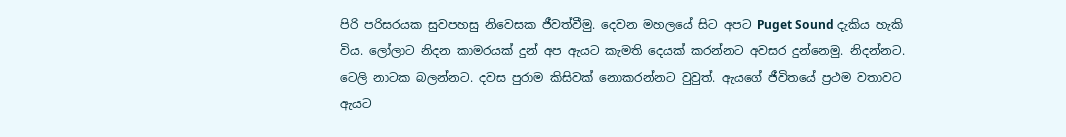පිරි පරිසරයක සුවපහසු නිවෙසක ජීවත්වීමු. දෙවන මහලයේ සිට අපට Puget Sound දැකිය හැකි විය. ලෝලාට නිදන කාමරයක් දුන් අප ඇයට කැමති දෙයක් කරන්නට අවසර දුන්නෙමු. නිදන්නට. ටෙලි නාටක බලන්නට. දවස පුරාම කිසිවක් නොකරන්නට වුවුත්. ඇයගේ ජීවිතයේ ප්‍රථම වතාවට ඇයට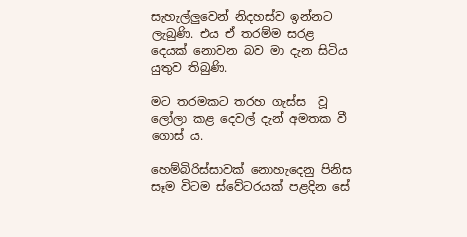සැහැල්ලුවෙන් නිදහස්ව ඉන්නට ලැබුණි. එය ඒ තරම්ම සරළ දෙයක් නොවන බව මා දැන සිටිය යුතුව තිබුණි.

මට තරමකට තරහ ගැස්ස  වූ ලෝලා කළ දෙවල් දැන් අමතක වී ගොස් ය‍.

හෙම්බිරිස්සාවක් නොහැදෙනු පිනිස සෑම විටම ස්වේටරයක් පළදින සේ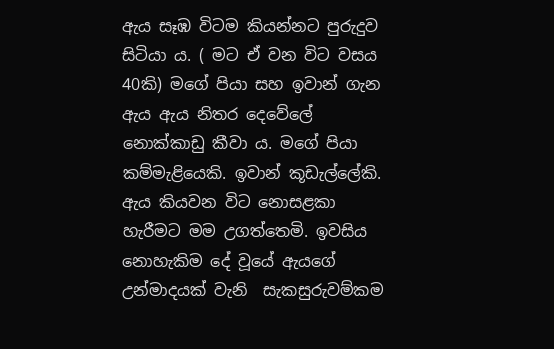ඇය සෑඹ විටම කියන්නට පුරුදුව සිටියා ය. ( මට ඒ වන විට වසය 40කි) මගේ පියා සහ ඉවාන් ගැන ඇය ඇය නිතර දෙවේලේ නොක්කාඩු කීවා ය. මගේ පියා කම්මැළියෙකි. ඉවාන් කූඩැල්ලේකි. ඇය කියවන විට නොසළකා හැරීමට මම උගත්තෙමි. ඉවසිය නොහැකිම දේ වූයේ ඇයගේ උන්මාදයක් වැනි  සැකසුරුවම්කම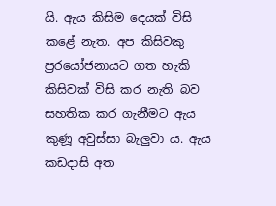යි. ඇය කිසිම දෙයක් විසි කළේ නැත. අප කිසිවකු ප්‍රරයෝජනායට ගත හැකි කිසිවක් විසි කර නැති බව සහතික කර ගැනීමට ඇය කුණූ අවුස්සා බැලුවා ය. ඇය කඩදාසි අත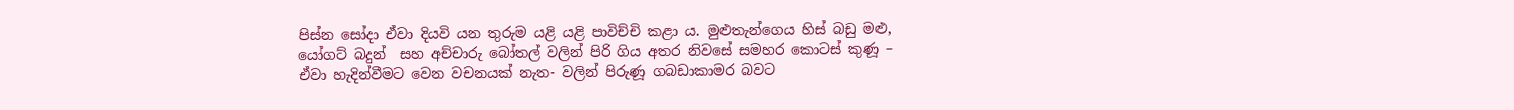පිස්න සෝදා ඒවා දියවි යන තුරුම යළි යළි පාවිච්චි කළා ය. මුළුතැන්ගෙය හිස් බඩු මළු, යෝගට් බදුන්  සහ අච්චාරු බෝතල් වලින් පිරි ගිය අතර නිවසේ සමහර කොටස් කුණූ – ඒවා හැදින්වීමට වෙන වචනයක් නැත- වලින් පිරුණූ ගබඩාකාමර බවට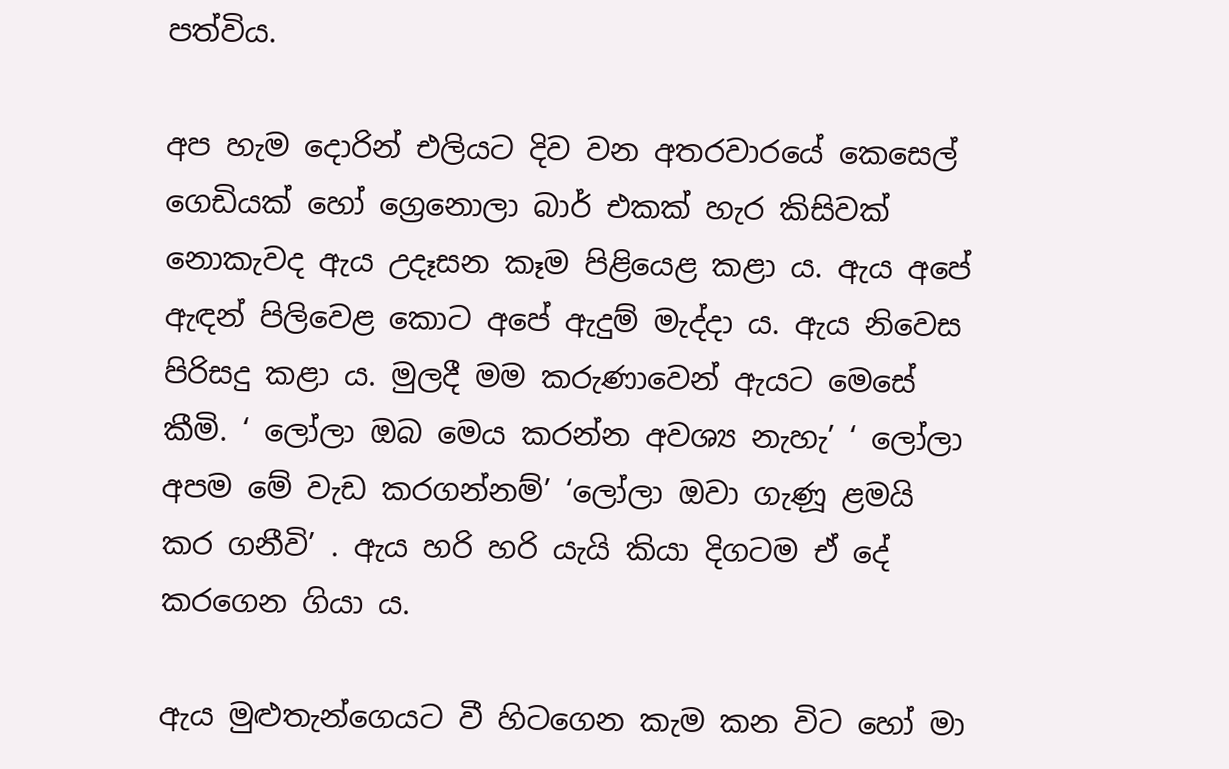පත්විය.

අප හැම දොරින් එලියට දිව වන අතරවාරයේ කෙසෙල් ගෙඩියක් හෝ ග්‍රෙනොලා බාර් එකක් හැර කිසිවක් නොකැවද ඇය උදෑසන කෑම පිළියෙළ කළා ය. ඇය අපේ ඇඳන් පිලිවෙළ කොට අපේ ඇදුම් මැද්දා ය. ඇය නිවෙස පිරිසදු කළා ය. මුලදී මම කරුණාවෙන් ඇයට මෙසේ කීමි. ‘ ලෝලා ඔබ මෙය කරන්න අවශ්‍ය නැහැ’ ‘ ලෝලා අපම මේ වැඩ කරගන්නම්’ ‘ලෝලා ඔවා ගැණූ ළමයි කර ගනීවි’ . ඇය හරි හරි යැයි කියා දිගටම ඒ දේ කරගෙන ගියා ය.

ඇය මුළුතැන්ගෙයට වී හිටගෙන කැම කන විට හෝ මා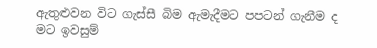ඇතුළුවන විට ගැස්සී බිම ඇමැදීමට පපටන් ගැනීම ද මට ඉවසුම්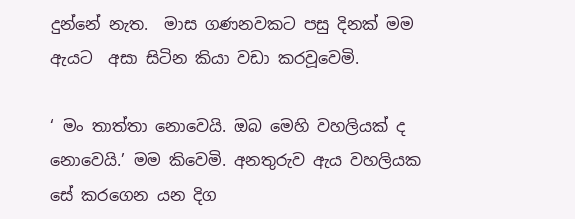දුන්නේ නැත.  මාස ගණනවකට පසු දිනක් මම ඇයට  අසා සිටින කියා වඩා කරවූවෙමි.

‘ මං තාත්තා නොවෙයි. ඔබ මෙහි වහලියක් ද නොවෙයි.’ මම කිවෙමි. අනතුරුව ඇය වහලියක සේ කරගෙන යන දිග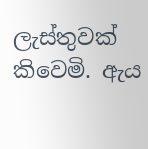ලැස්තුවක් කිවෙමි. ඇය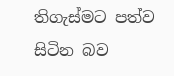තිගැස්මට පත්ව සිටින බව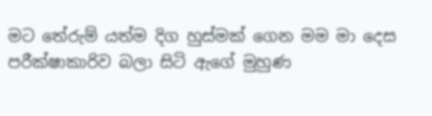මට තේරුම් යත්ම දිග හුස්මක් ගෙන මම මා දෙස   පරීක්ෂාකාරිව බලා සිටි ඇගේ මුහුණ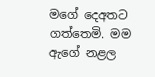මගේ දෙඅතට ගත්තෙමි. මම ඇගේ නළල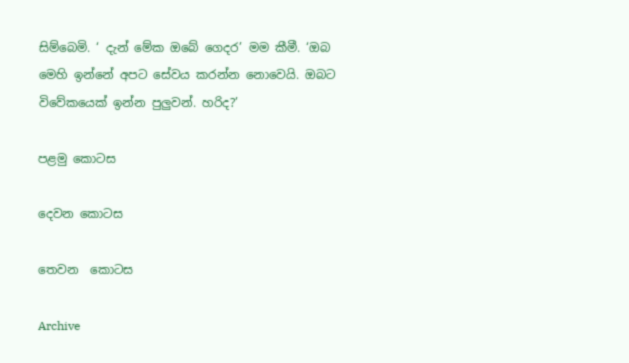සිම්බෙමි. ‘ දැන් මේක ඔබේ ගෙදර’ මම කීමී. ‘ඔබ මෙහි ඉන්නේ අපට සේවය කරන්න නොවෙයි. ඔබට විවේකයෙක් ඉන්න පුලුවන්. හරිද?’

පළමු කොටස

දෙවන කොටස

තෙවන ‌ ‌කොටස

Archive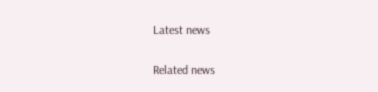Latest news

Related news